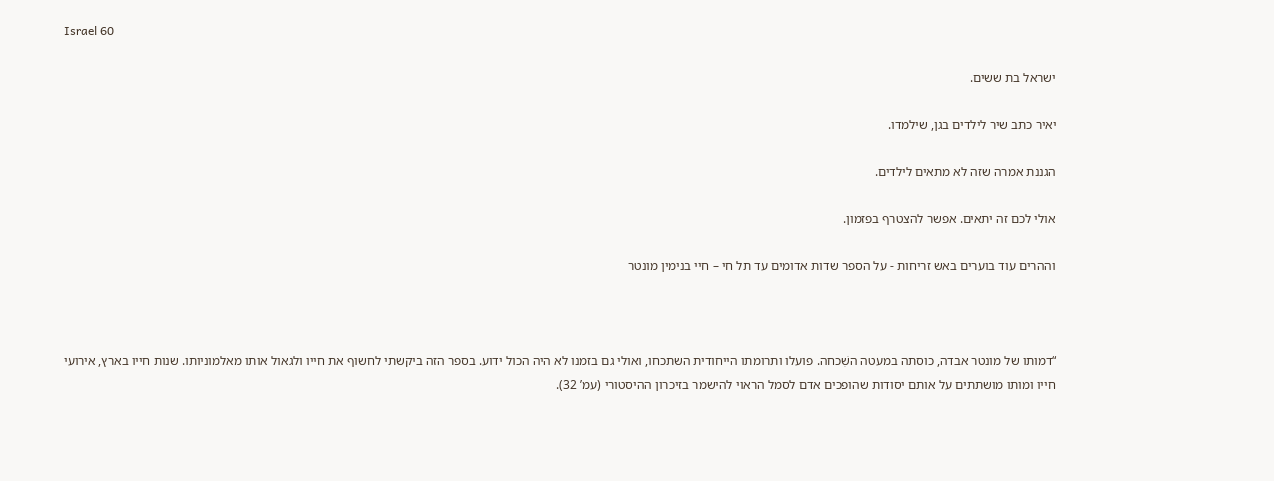Israel 60

ישראל בת ששים.

יאיר כתב שיר לילדים בגן, שילמדו.

הגננת אמרה שזה לא מתאים לילדים.

אולי לכם זה יתאים. אפשר להצטרף בפזמון.

וההרים עוד בוערים באש זריחות - על הספר שדות אדומים עד תל חי – חיי בנימין מונטר



“דמותו של מונטר אבדה, כוסתה במעטה השִׁכחה. פועלו ותרומתו הייחודית השתכחו, ואולי גם בזמנו לא היה הכול ידוע. בספר הזה ביקשתי לחשוף את חייו ולגאול אותו מאלמוניותו. שנות חייו בארץ, אירועי חייו ומותו מושתתים על אותם יסודות שהופכים אדם לסמל הראוי להישמר בזיכרון ההיסטורי (עמ’ 32).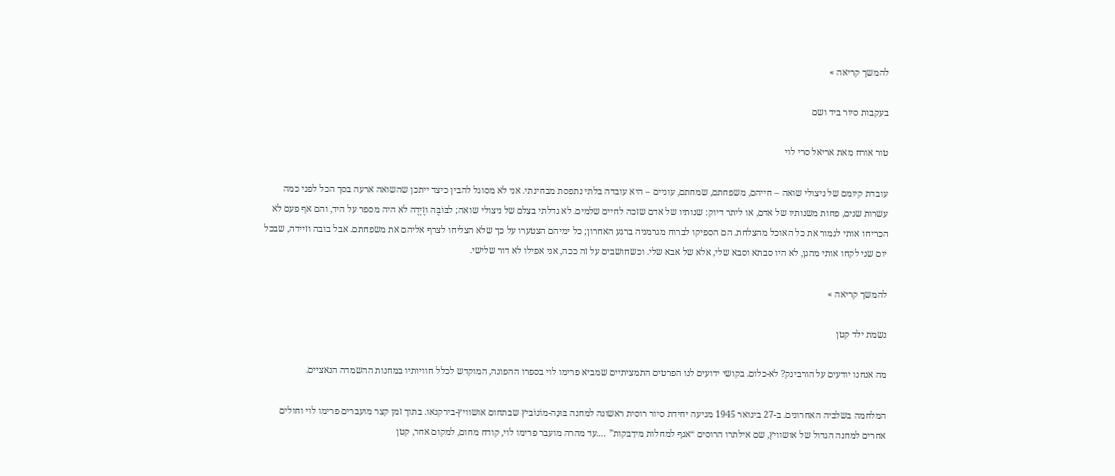להמשך קריאה »

בעקבות סיור ביד ושם

טור אורח מאת אריאל סרי לוי

עובדת קיומם של ניצולי שואה – חייהם, משפחתם, שמחתם, עוניים – היא עובדה בלתי נתפסת מבחינתי. אני לא מסוגל להבין כיצד ייתכן שהשואה ארעה בסך הכל לפני כמה עשרות שנים, פחות משנותיו של אדם, או ליתר דיוק: שנותיו של אדם שזכה לחיים שלמים. לא גדלתי בצִלם של ניצולי שואה; לבּוֹבֶּה וזֶיְדֶה לא היה מספר על היד, והם אף פעם לא הכריחו אותי לגמור את כל האוכל מהצלחת. הם הספיקו לברוח מגרמניה ברגע האחרון; כל ימיהם הצטערו על כך שלא הצליחו לצרף אליהם את משפחתם. אבל בובה וזיידה, שבכל יום שני לקחו אותי מהגן, לא היו סבתא וסבא שלי, אלא של אבא שלי. וכשחושבים על זה ככה, אני אפילו לא דור שלישי.

להמשך קריאה »

נשמת ילד קטן

מה אנחנו יודעים על הורבינק? לא-כלום. בקושי ידועים לנו הפרטים התמציתיים שמביא פרימו לוי בספרו ההפוגה, המוקדש לכלל חוויותיו במחנות ההשמדה הנאציים.

המלחמה בשלביה האחרונים. ב-27 בינואר 1945 מגיעה יחידת סיור רוסית ראשונה למחנה בּוּנָה-מוֹנוֹביץ שבתחום אושוויץ-בירקנאו. בתוך זמן קצר מועברים פרימו לוי וחולים אחרים למחנה הגדול של אושוויץ, שם אילתרו הרוסים “אגף למחלות מידַבּקות” ….עד מהרה מועבר פרימו לוי, קודח מחום, למקום אחר, קטן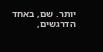יותר. שם, באחד הדרגשים,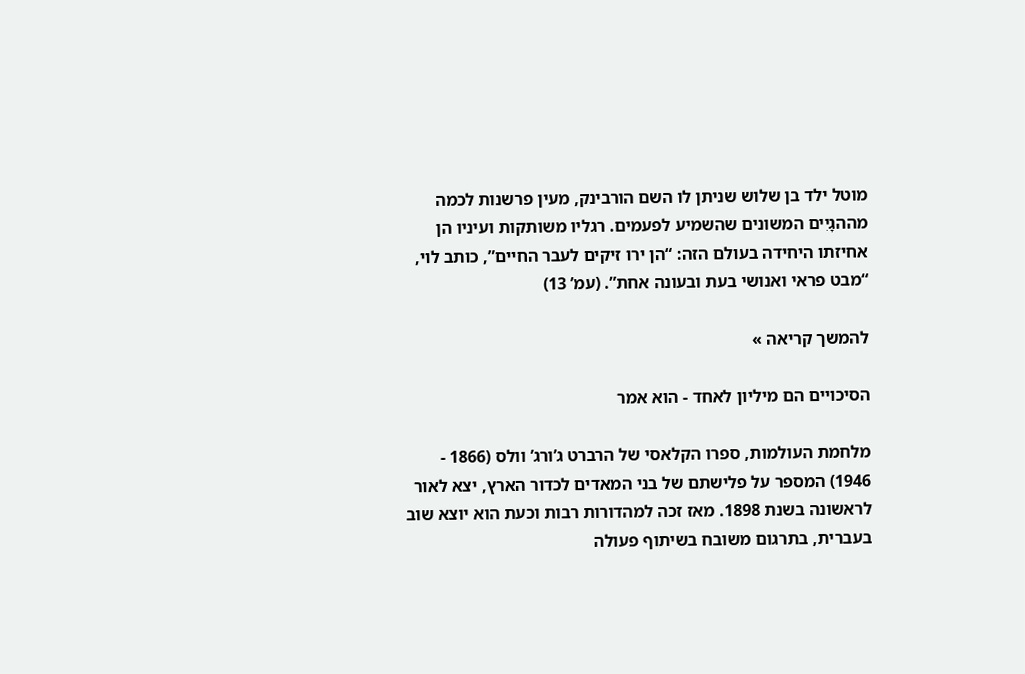מוטל ילד בן שלוש שניתן לו השם הורבינק, מעין פרשנות לכמה מההגָיִים המשונים שהשמיע לפעמים. רגליו משותקות ועיניו הן אחיזתו היחידה בעולם הזה: “הן ירו זיקים לעבר החיים”, כותב לוי, “מבט פראי ואנושי בעת ובעונה אחת”. (עמ’ 13)

להמשך קריאה »

הסיכויים הם מיליון לאחד - הוא אמר

מלחמת העולמות, ספרו הקלאסי של הרברט ג’ורג’ וולס (1866 - 1946) המספר על פלישתם של בני המאדים לכדור הארץ, יצא לאור לראשונה בשנת 1898. מאז זכה למהדורות רבות וכעת הוא יוצא שוב בעברית, בתרגום משובח בשיתוף פעולה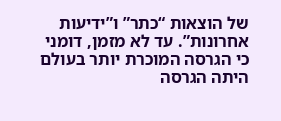של הוצאות “כתר” ו”ידיעות אחרונות”. עד לא מזמן, דומני כי הגרסה המוכרת יותר בעולם היתה הגרסה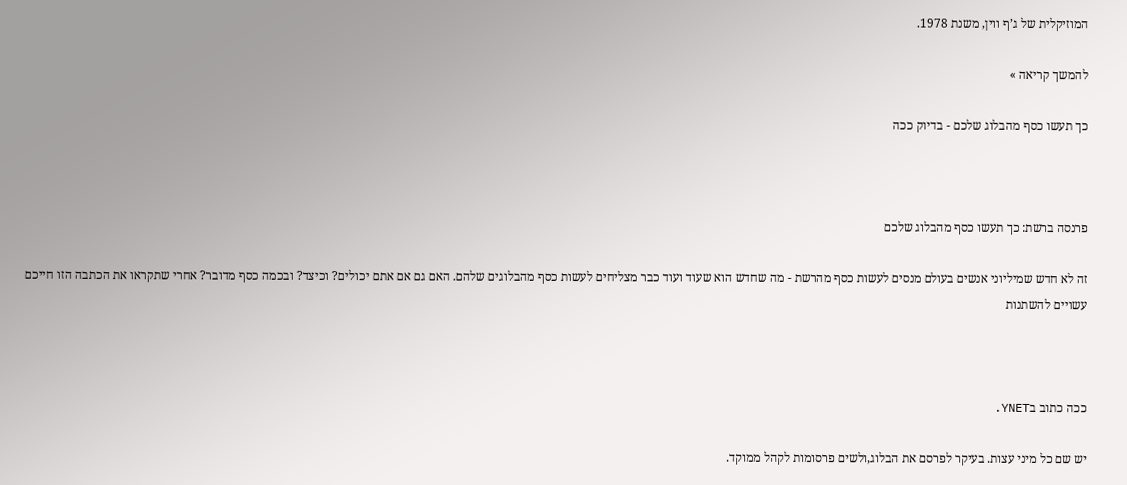המוזיקלית של ג’ף ווין, משנת 1978.

להמשך קריאה »

כך תעשו כסף מהבלוג שלכם - בדיוק ככה



פרנסה ברשת: כך תעשו כסף מהבלוג שלכם

זה לא חדש שמיליוני אנשים בעולם מנסים לעשות כסף מהרשת - מה שחדש הוא שעוד ועוד כבר מצליחים לעשות כסף מהבלוגים שלהם. האם גם אם אתם יכולים? וכיצד? ובכמה כסף מדובר? אחרי שתקראו את הכתבה הזו חייכם עשויים להשתנות



ככה כתוב בYNET.

יש שם כל מיני עצות. בעיקר לפרסם את הבלוג,ולשים פרסומות לקהל ממוקד.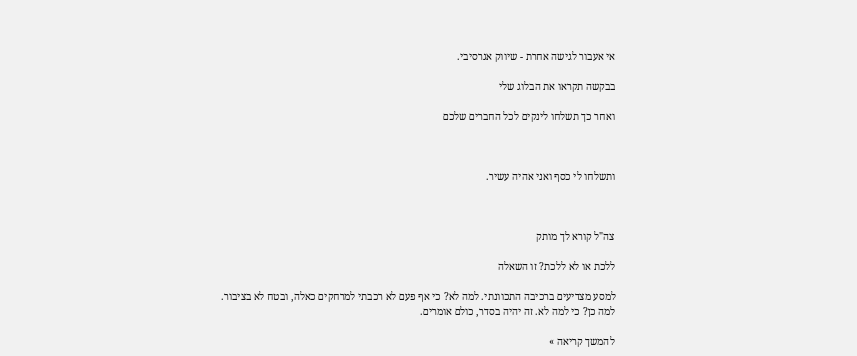אי אעבור לגישה אחרת - שיווק אגרסיבי.

בבקשה תקראו את הבלוג שלי

ואחר כך תשלחו לינקים לכל החברים שלכם



ותשלחו לי כסף ואני אהיה עשיר.



צה"ל קורא לך מותק

ללכת או לא ללכת? זו השאלה

למסע מצדיעים ברכיבה התכוונתי. למה לא? כי אף פעם לא רכבתי למרחקים כאלה, ובטח לא בציבור. למה כן? כי למה לא. זה יהיה בסדר, כולם אומרים.

להמשך קריאה »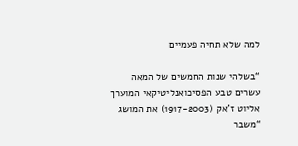למה שלא תחיה פעמיים

“בשלהי שנות החמשים של המאה עשרים טבע הפסיכואנליטיקאי המוערך אליוט ז’אק (1917-2003) את המושג “משבר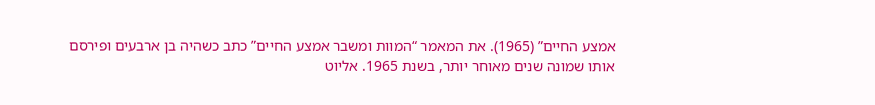אמצע החיים” (1965). את המאמר “המוות ומשבר אמצע החיים” כתב כשהיה בן ארבעים ופירסם אותו שמונה שנים מאוחר יותר, בשנת 1965. אליוט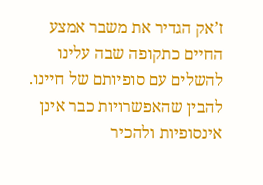ז’אק הגדיר את משבר אמצע החיים כתקופה שבה עלינו להשלים עם סופיותם של חיינו. להבין שהאפשרויות כבר אינן אינסופיות ולהכיר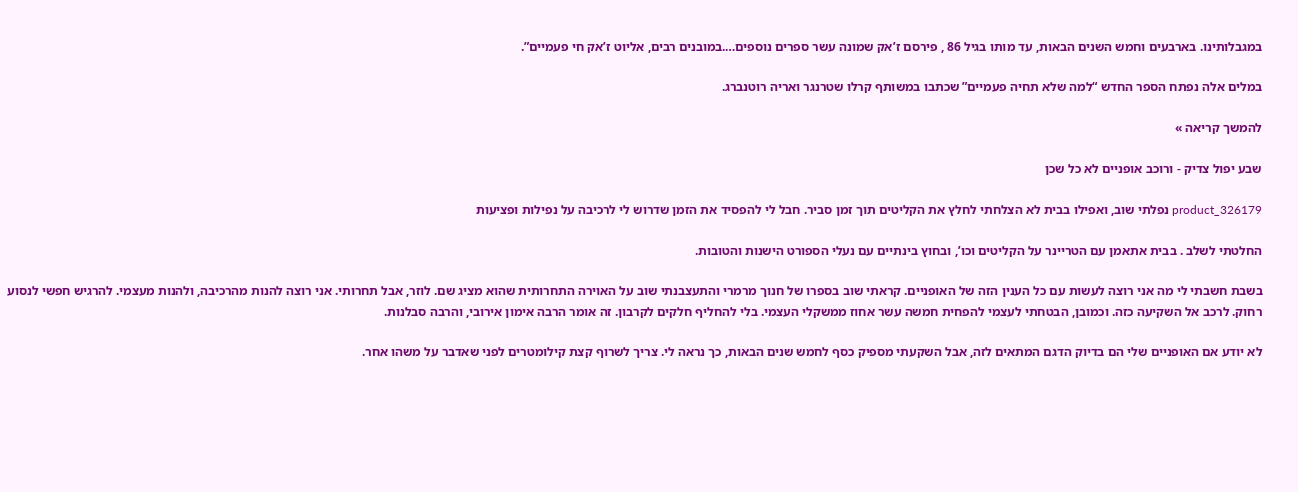במגבלותינו. בארבעים וחמש השנים הבאות, עד מותו בגיל 86 , פירסם ז’אק שמונה עשר ספרים נוספים….במובנים רבים, אליוט ז’אק חי פעמיים”.

במלים אלה נפתח הספר החדש “למה שלא תחיה פעמיים” שכתבו במשותף קרלו שטרנגר ואריה רוטנברג.

להמשך קריאה »

שבע יפול צדיק - ורוכב אופניים לא כל שכן

product_326179 נפלתי שוב, ואפילו בבית לא הצלחתי לחלץ את הקליטים תוך זמן סביר. חבל לי להפסיד את הזמן שדרוש לי לרכיבה על נפילות ופציעות

החלטתי לשלב . בבית אתאמן עם הטריינר על הקליטים וכו’, ובחוץ בינתיים עם נעלי הספורט הישנות והטובות.

בשבת חשבתי לי מה אני רוצה לעשות עם כל הענין הזה של האופניים. קראתי שוב בספרו של חנוך מרמרי והתעצבנתי שוב על האוירה התחרותית שהוא מציג שם. לוזר, אבל תחרותי. אני רוצה להנות מהרכיבה, ולהנות מעצמי. להרגיש חפשי לנסוע רחוק. לרכב אל השקיעה כזה. וכמובן, הבטחתי לעצמי להפחית חמשה עשר אחוז ממשקלי העצמי. בלי להחליף חלקים לקרבון. זה אומר הרבה אימון אירובי, והרבה סבלנות.

לא יודע אם האופניים שלי הם בדיוק הדגם המתאים לזה, אבל השקעתי מספיק כסף לחמש שנים הבאות, כך נראה לי. צריך לשרוף קצת קילומטרים לפני שאדבר על משהו אחר.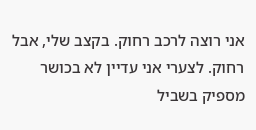אני רוצה לרכב רחוק. בקצב שלי, אבל רחוק. לצערי אני עדיין לא בכושר מספיק בשביל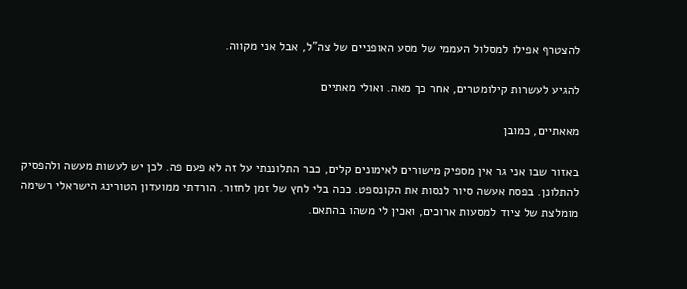להצטרף אפילו למסלול העממי של מסע האופניים של צה”ל, אבל אני מקווה.

להגיע לעשרות קילומטרים, אחר כך מאה. ואולי מאתיים

מאאתיים, כמובן

באזור שבו אני גר אין מספיק מישורים לאימונים קלים, כבר התלוננתי על זה לא פעם פה. לכן יש לעשות מעשה ולהפסיק להתלונן. בפסח אעשה סיור לנסות את הקונספט. ככה בלי לחץ של זמן לחזור. הורדתי ממועדון הטורינג הישראלי רשימה מומלצת של ציוד למסעות ארוכים, ואכין לי משהו בהתאם.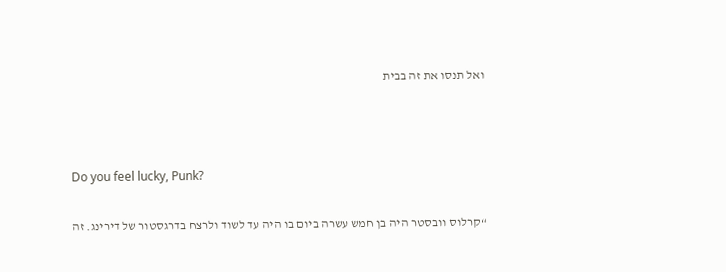ואל תנסו את זה בבית



Do you feel lucky, Punk?

“קרלוס וובסטר היה בן חמש עשרה ביום בו היה עד לשוד ולרצח בדרגסטור של דירינג. זה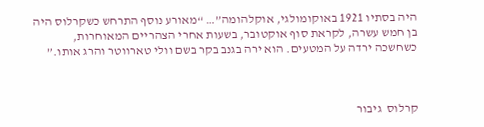היה בסתיו 1921 באוקומולגי, אוקלהומה”… “מאורע נוסף התרחש כשקרלוס היה בן חמש עשרה, לקראת סוף אוקטובר, בשעות אחרי הצהריים המאוחרות, כשחשכה ירדה על המטעים. הוא ירה בגנב בקר בשם וולי טארווטר והרג אותו.”



קרלוס  גיבור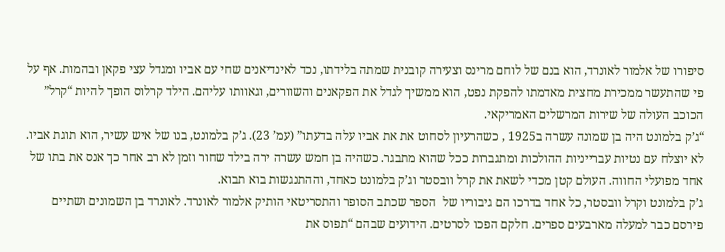סיפורו של אלמור לאונרד, הוא בנם של לוחם מרינס וצעירה קובנית שמתה בלידתו, נכד לאינדיאנים שחי עם אביו ומגדל עצי פקאן ובהמות. אף על פי שהתעשר ממכירת מחצית מאדמתו להפקת נפט, הוא ממשיך לגדל את הפקאנים והשוורים, וגאוותו עליהם. הילד קרלוס הופך להיות “קרל”  הכוכב העולה של שירות המרשלים האמריקאי.
“ג’ק בלמונט היה בן שמונה עשרה ב1925 , כשהרעיון לסחוט את את אביו עלה בדעתו” (עמ’ 23). ג’ק בלמונט, בנו של איש עשיר, הוא תוגת אביו. לא יוצלח עם נטיות עברייניות ההולכות ומתגברות ככל שהוא מתבגר. כשהיה בן חמש עשרה ירה בילד שחור וזמן לא רב אחר כך אנס את בתו של אחד מפועלי החווה. העולם קטן מכדי לשאת את קרל וובסטר וג’ק בלמונט כאחד, וההתנגשות בוא תבוא.
ג’ק בלמונט וקרל וובסטר, כל אחד בדרכו הם גיבוריו של  הספר שכתב הסופר והתסריטאי הותיק אלמור לאונרד. לאונרד בן השמונים ושתיים פירסם כבר למעלה מארבעים ספרים. חלקם הפכו לסרטים. הידועים שבהם “תפוס את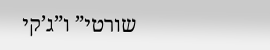שורטי” ו”ג’קי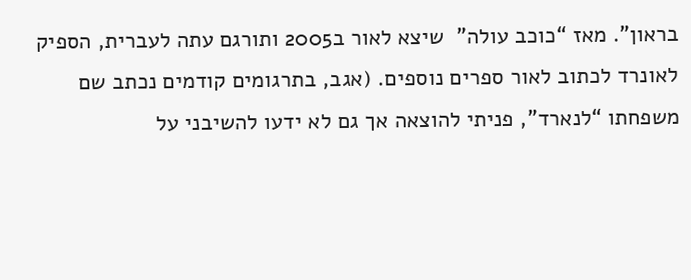בראון”. מאז “כוכב עולה”  שיצא לאור ב2005 ותורגם עתה לעברית, הספיק לאונרד לכתוב לאור ספרים נוספים. (אגב, בתרגומים קודמים נכתב שם משפחתו “לנארד”, פניתי להוצאה אך גם לא ידעו להשיבני על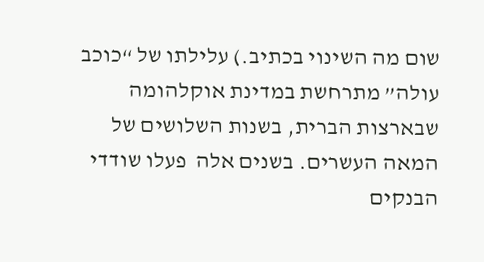שום מה השינוי בכתיב.) עלילתו של “כוכב עולה” מתרחשת במדינת אוקלהומה שבארצות הברית, בשנות השלושים של המאה העשרים. בשנים אלה  פעלו שודדי הבנקים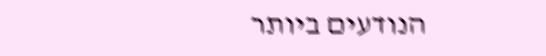הנודעים ביותר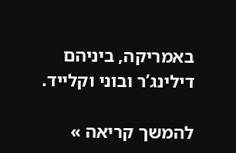באמריקה, ביניהם דילינג’ר ובוני וקלייד.

להמשך קריאה »